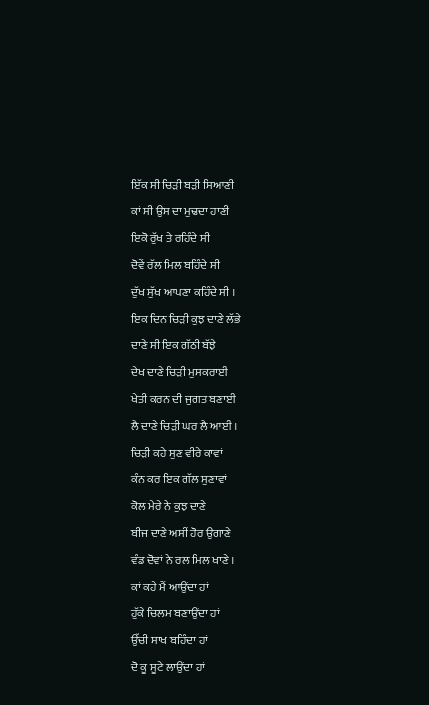ਇੱਕ ਸੀ ਚਿੜੀ ਬੜੀ ਸਿਆਣੀ
ਕਾਂ ਸੀ ਉਸ ਦਾ ਮੁਢਦਾ ਹਾਣੀ
ਇਕੋ ਰੁੱਖ ਤੇ ਰਹਿੰਦੇ ਸੀ
ਦੋਵੇਂ ਰੱਲ ਮਿਲ ਬਹਿੰਦੇ ਸੀ
ਦੁੱਖ ਸੁੱਖ ਆਪਣਾ ਕਹਿੰਦੇ ਸੀ ।
ਇਕ ਦਿਨ ਚਿੜੀ ਕੁਝ ਦਾਣੇ ਲੱਭੇ
ਦਾਣੇ ਸੀ ਇਕ ਗੱਠੀ ਬੱਝੇ
ਦੇਖ ਦਾਣੇ ਚਿੜੀ ਮੁਸਕਰਾਈ
ਖੇਤੀ ਕਰਨ ਦੀ ਜੁਗਤ ਬਣਾਈ
ਲੈ ਦਾਣੇ ਚਿੜੀ ਘਰ ਲੈ ਆਈ ।
ਚਿੜੀ ਕਹੇ ਸੁਣ ਵੀਰੇ ਕਾਵਾਂ
ਕੰਨ ਕਰ ਇਕ ਗੱਲ ਸੁਣਾਵਾਂ
ਕੋਲ ਮੇਰੇ ਨੇ ਕੁਝ ਦਾਣੇ
ਬੀਜ ਦਾਣੇ ਅਸੀਂ ਹੋਰ ਉਗਾਣੇ
ਵੰਡ ਦੋਵਾਂ ਨੇ ਰਲ ਮਿਲ ਖਾਣੇ ।
ਕਾਂ ਕਹੇ ਮੈਂ ਆਉਂਦਾ ਹਾਂ
ਹੁੱਕੇ ਚਿਲਮ ਬਣਾਉਂਦਾ ਹਾਂ
ਉੱਚੀ ਸਾਖ ਬਹਿੰਦਾ ਹਾਂ
ਦੋ ਕੂ ਸੂਟੇ ਲਾਉਂਦਾ ਹਾਂ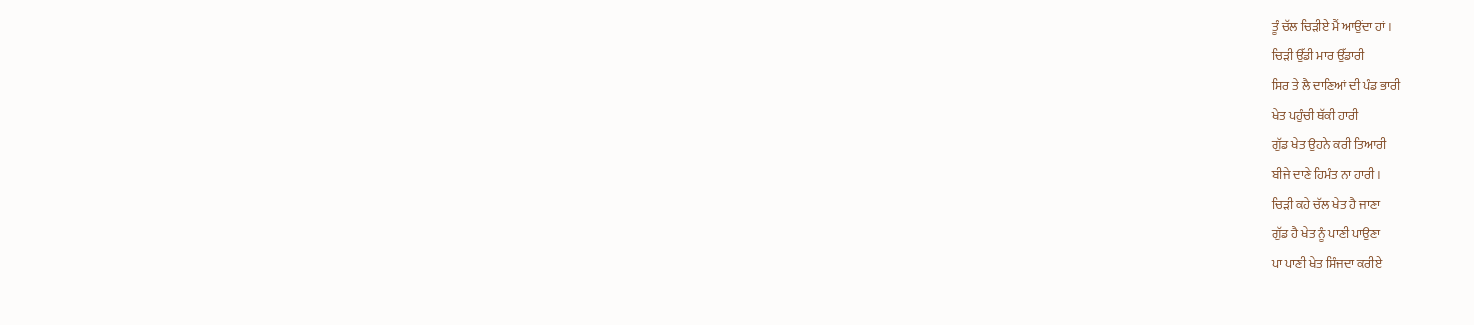ਤੂੰ ਚੱਲ ਚਿੜੀਏ ਮੈਂ ਆਉਂਦਾ ਹਾਂ ।
ਚਿੜੀ ਉੱਡੀ ਮਾਰ ਉੱਡਾਰੀ
ਸਿਰ ਤੇ ਲੈ ਦਾਣਿਆਂ ਦੀ ਪੰਡ ਭਾਰੀ
ਖੇਤ ਪਹੁੰਚੀ ਥੱਕੀ ਹਾਰੀ
ਗੁੱਡ ਖੇਤ ਉਹਨੇ ਕਰੀ ਤਿਆਰੀ
ਬੀਜੇ ਦਾਣੇ ਹਿਮੰਤ ਨਾ ਹਾਰੀ ।
ਚਿੜੀ ਕਹੇ ਚੱਲ ਖੇਤ ਹੈ ਜਾਣਾ
ਗੁੱਡ ਹੈ ਖੇਤ ਨੂੰ ਪਾਣੀ ਪਾਉਣਾ
ਪਾ ਪਾਣੀ ਖੇਤ ਸਿੰਜਦਾ ਕਰੀਏ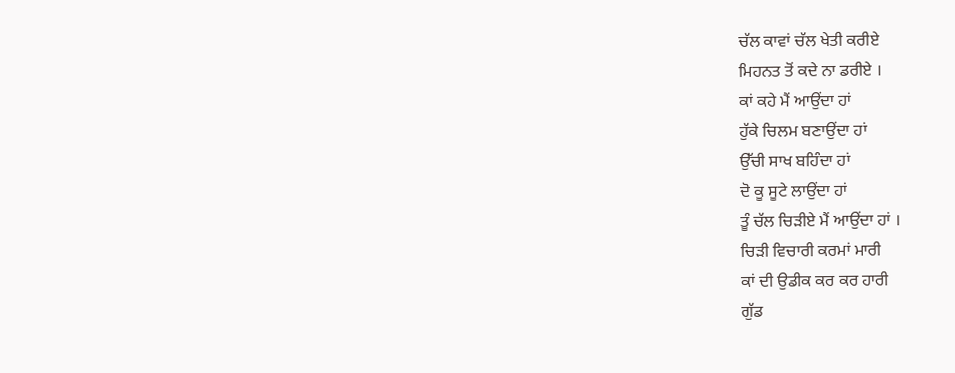ਚੱਲ ਕਾਵਾਂ ਚੱਲ ਖੇਤੀ ਕਰੀਏ
ਮਿਹਨਤ ਤੋਂ ਕਦੇ ਨਾ ਡਰੀਏ ।
ਕਾਂ ਕਹੇ ਮੈਂ ਆਉਂਦਾ ਹਾਂ
ਹੁੱਕੇ ਚਿਲਮ ਬਣਾਉਂਦਾ ਹਾਂ
ਉੱਚੀ ਸਾਖ ਬਹਿੰਦਾ ਹਾਂ
ਦੋ ਕੂ ਸੂਟੇ ਲਾਉਂਦਾ ਹਾਂ
ਤੂੰ ਚੱਲ ਚਿੜੀਏ ਮੈਂ ਆਉਂਦਾ ਹਾਂ ।
ਚਿੜੀ ਵਿਚਾਰੀ ਕਰਮਾਂ ਮਾਰੀ
ਕਾਂ ਦੀ ਉਡੀਕ ਕਰ ਕਰ ਹਾਰੀ
ਗੁੱਡ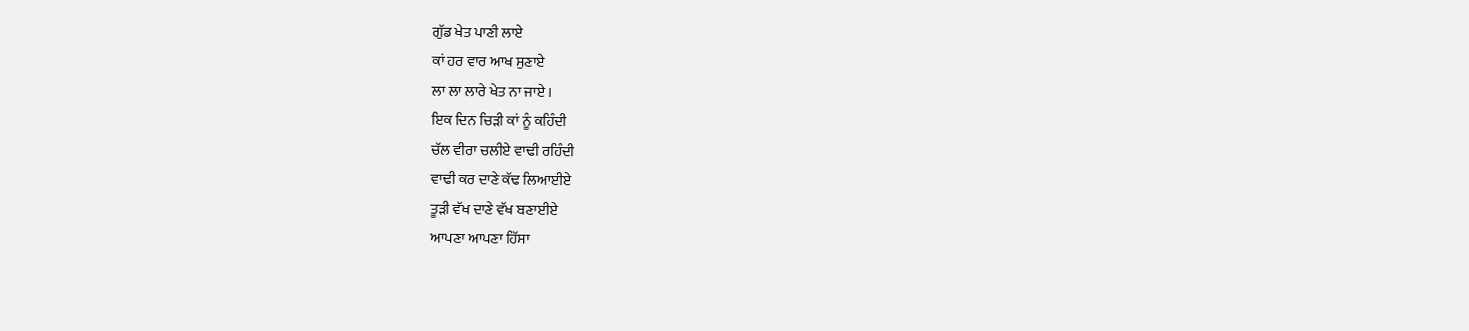ਗੁੱਡ ਖੇਤ ਪਾਣੀ ਲਾਏ
ਕਾਂ ਹਰ ਵਾਰ ਆਖ ਸੁਣਾਏ
ਲਾ ਲਾ ਲਾਰੇ ਖੇਤ ਨਾ ਜਾਏ ।
ਇਕ ਦਿਨ ਚਿੜੀ ਕਾਂ ਨੂੰ ਕਹਿੰਦੀ
ਚੱਲ ਵੀਰਾ ਚਲੀਏ ਵਾਢੀ ਰਹਿੰਦੀ
ਵਾਢੀ ਕਰ ਦਾਣੇ ਕੱਢ ਲਿਆਈਏ
ਤੂੜੀ ਵੱਖ ਦਾਣੇ ਵੱਖ ਬਣਾਈਏ
ਆਪਣਾ ਆਪਣਾ ਹਿੱਸਾ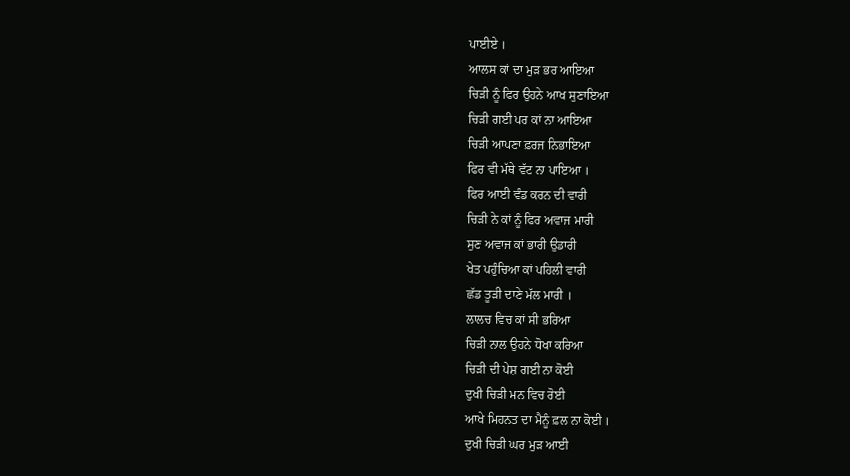ਪਾਈਏ ।
ਆਲਸ ਕਾਂ ਦਾ ਮੁੜ ਭਰ ਆਇਆ
ਚਿੜੀ ਨੂੰ ਫਿਰ ਉਹਨੇ ਆਖ ਸੁਣਾਇਆ
ਚਿੜੀ ਗਈ ਪਰ ਕਾਂ ਨਾ ਆਇਆ
ਚਿੜੀ ਆਪਣਾ ਫ਼ਰਜ ਨਿਭਾਇਆ
ਫਿਰ ਵੀ ਮੱਥੇ ਵੱਟ ਨਾ ਪਾਇਆ ।
ਫਿਰ ਆਈ ਵੰਡ ਕਰਨ ਦੀ ਵਾਰੀ
ਚਿੜੀ ਨੇ ਕਾਂ ਨੂੰ ਫਿਰ ਅਵਾਜ ਮਾਰੀ
ਸੁਣ ਅਵਾਜ ਕਾਂ ਭਾਰੀ ਉਡਾਰੀ
ਖੇਤ ਪਹੁੰਚਿਆ ਕਾਂ ਪਹਿਲੀ ਵਾਰੀ
ਛੱਡ ਤੂੜੀ ਦਾਣੇ ਮੱਲ ਮਾਰੀ ।
ਲਾਲਚ ਵਿਚ ਕਾਂ ਸੀ ਭਰਿਆ
ਚਿੜੀ ਨਾਲ ਉਹਨੇ ਧੋਖਾ ਕਰਿਆ
ਚਿੜੀ ਦੀ ਪੇਸ਼ ਗਈ ਨਾ ਕੋਈ
ਦੁਖੀ ਚਿੜੀ ਮਨ ਵਿਚ ਰੋਈ
ਆਖੇ ਮਿਹਨਤ ਦਾ ਮੈਨੂੰ ਫ਼ਲ ਨਾ ਕੋਈ ।
ਦੁਖੀ ਚਿੜੀ ਘਰ ਮੁੜ ਆਈ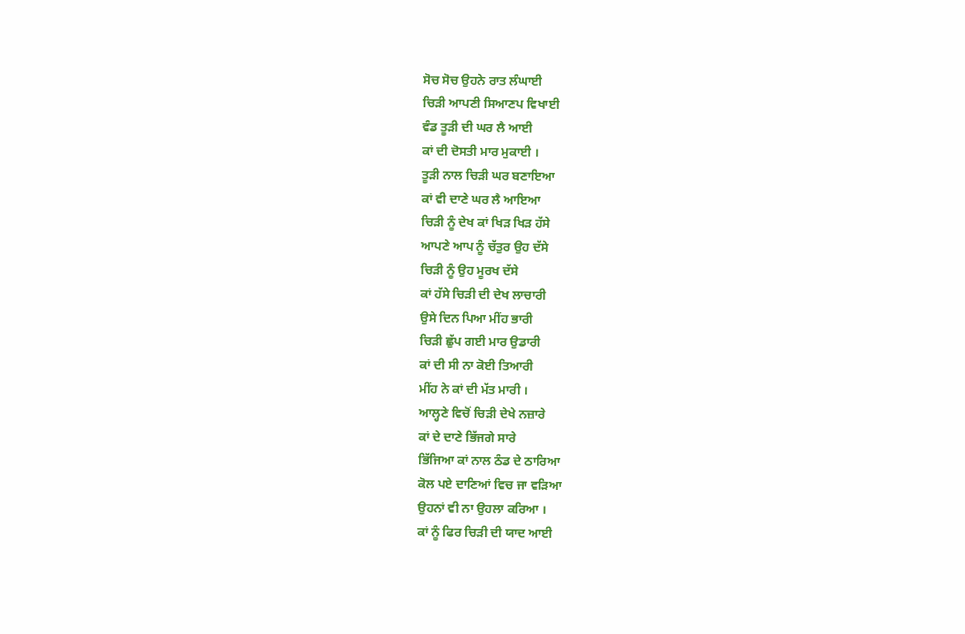ਸੋਚ ਸੋਚ ਉਹਨੇ ਰਾਤ ਲੰਘਾਈ
ਚਿੜੀ ਆਪਣੀ ਸਿਆਣਪ ਵਿਖਾਈ
ਵੰਡ ਤੂੜੀ ਦੀ ਘਰ ਲੈ ਆਈ
ਕਾਂ ਦੀ ਦੋਸਤੀ ਮਾਰ ਮੁਕਾਈ ।
ਤੂੜੀ ਨਾਲ ਚਿੜੀ ਘਰ ਬਣਾਇਆ
ਕਾਂ ਵੀ ਦਾਣੇ ਘਰ ਲੈ ਆਇਆ
ਚਿੜੀ ਨੂੰ ਦੇਖ ਕਾਂ ਖਿੜ ਖਿੜ ਹੱਸੇ
ਆਪਣੇ ਆਪ ਨੂੰ ਚੱਤੁਰ ਉਹ ਦੱਸੇ
ਚਿੜੀ ਨੂੰ ਉਹ ਮੂਰਖ ਦੱਸੇ
ਕਾਂ ਹੱਸੇ ਚਿੜੀ ਦੀ ਦੇਖ ਲਾਚਾਰੀ
ਉਸੇ ਦਿਨ ਪਿਆ ਮੀਂਹ ਭਾਰੀ
ਚਿੜੀ ਛੁੱਪ ਗਈ ਮਾਰ ਉਡਾਰੀ
ਕਾਂ ਦੀ ਸੀ ਨਾ ਕੋਈ ਤਿਆਰੀ
ਮੀਂਹ ਨੇ ਕਾਂ ਦੀ ਮੱਤ ਮਾਰੀ ।
ਆਲ੍ਹਣੇ ਵਿਚੋਂ ਚਿੜੀ ਦੇਖੇ ਨਜ਼ਾਰੇ
ਕਾਂ ਦੇ ਦਾਣੇ ਭਿੱਜਗੇ ਸਾਰੇ
ਭਿੱਜਿਆ ਕਾਂ ਨਾਲ ਠੰਡ ਦੇ ਠਾਰਿਆ
ਕੋਲ ਪਏ ਦਾਣਿਆਂ ਵਿਚ ਜਾ ਵੜਿਆ
ਉਹਨਾਂ ਵੀ ਨਾ ਉਹਲਾ ਕਰਿਆ ।
ਕਾਂ ਨੂੰ ਫਿਰ ਚਿੜੀ ਦੀ ਯਾਦ ਆਈ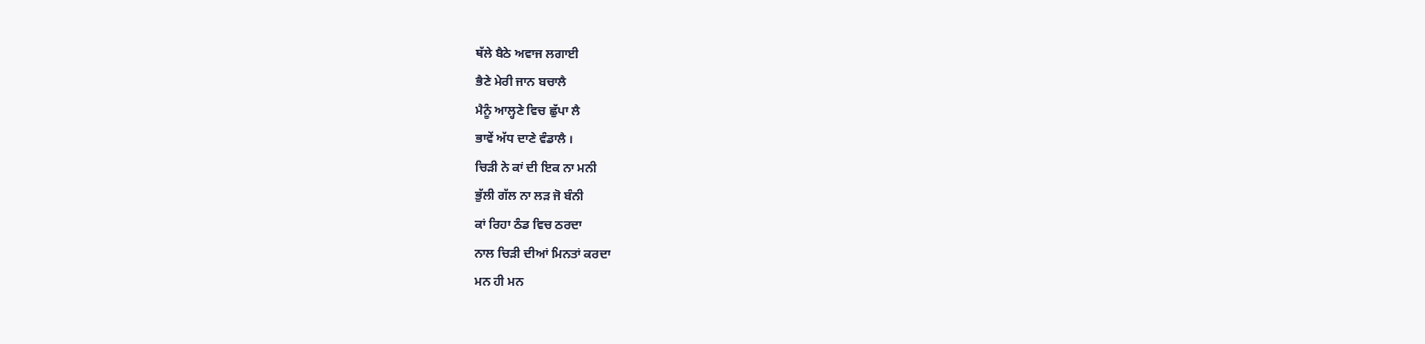ਥੱਲੇ ਬੈਠੇ ਅਵਾਜ ਲਗਾਈ
ਭੈਣੇ ਮੇਰੀ ਜਾਨ ਬਚਾਲੈ
ਮੈਨੂੰ ਆਲ੍ਹਣੇ ਵਿਚ ਛੁੱਪਾ ਲੈ
ਭਾਵੇਂ ਅੱਧ ਦਾਣੇ ਵੰਡਾਲੈ ।
ਚਿੜੀ ਨੇ ਕਾਂ ਦੀ ਇਕ ਨਾ ਮਨੀ
ਭੁੱਲੀ ਗੱਲ ਨਾ ਲੜ ਜੋ ਬੰਨੀ
ਕਾਂ ਰਿਹਾ ਠੰਡ ਵਿਚ ਠਰਦਾ
ਨਾਲ ਚਿੜੀ ਦੀਆਂ ਮਿਨਤਾਂ ਕਰਦਾ
ਮਨ ਹੀ ਮਨ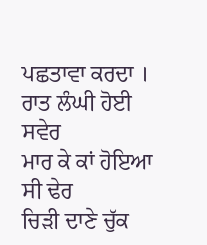ਪਛਤਾਵਾ ਕਰਦਾ ।
ਰਾਤ ਲੰਘੀ ਹੋਈ ਸਵੇਰ
ਮਾਰ ਕੇ ਕਾਂ ਹੋਇਆ ਸੀ ਢੇਰ
ਚਿੜੀ ਦਾਣੇ ਚੁੱਕ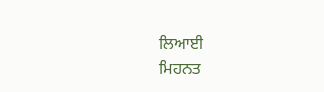ਲਿਆਈ
ਮਿਹਨਤ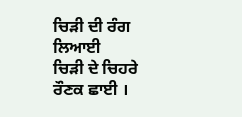ਚਿੜੀ ਦੀ ਰੰਗ ਲਿਆਈ
ਚਿੜੀ ਦੇ ਚਿਹਰੇ ਰੌਣਕ ਛਾਈ ।